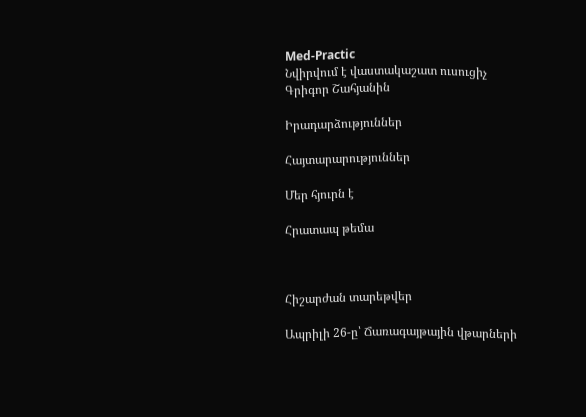Med-Practic
Նվիրվում է վաստակաշատ ուսուցիչ Գրիգոր Շահյանին

Իրադարձություններ

Հայտարարություններ

Մեր հյուրն է

Հրատապ թեմա



Հիշարժան տարեթվեր

Ապրիլի 26-ը՝ Ճառագայթային վթարների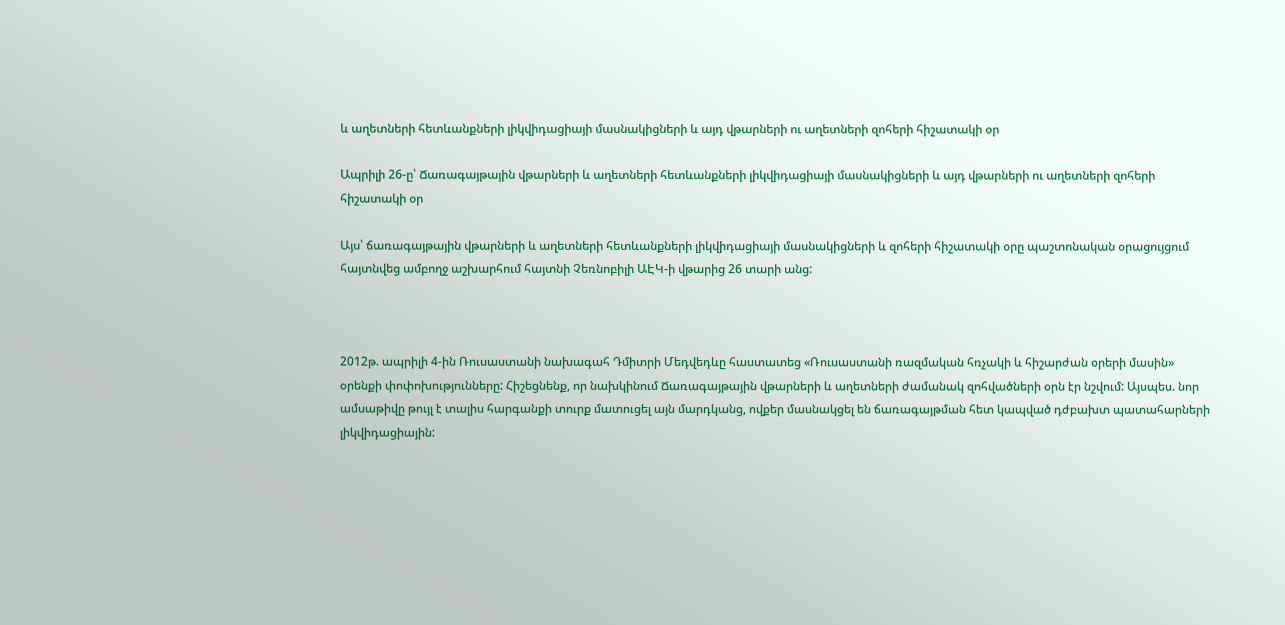և աղետների հետևանքների լիկվիդացիայի մասնակիցների և այդ վթարների ու աղետների զոհերի հիշատակի օր

Ապրիլի 26-ը՝ Ճառագայթային վթարների և աղետների հետևանքների լիկվիդացիայի մասնակիցների և այդ վթարների ու աղետների զոհերի հիշատակի օր

Այս՝ ճառագայթային վթարների և աղետների հետևանքների լիկվիդացիայի մասնակիցների և զոհերի հիշատակի օրը պաշտոնական օրացույցում հայտնվեց ամբողջ աշխարհում հայտնի Չեռնոբիլի ԱԷԿ-ի վթարից 26 տարի անց:



2012թ. ապրիլի 4-ին Ռուսաստանի նախագահ Դմիտրի Մեդվեդևը հաստատեց «Ռուսաստանի ռազմական հռչակի և հիշարժան օրերի մասին» օրենքի փոփոխությունները: Հիշեցնենք, որ նախկինում Ճառագայթային վթարների և աղետների ժամանակ զոհվածների օրն էր նշվում: Այսպես. նոր ամսաթիվը թույլ է տալիս հարգանքի տուրք մատուցել այն մարդկանց, ովքեր մասնակցել են ճառագայթման հետ կապված դժբախտ պատահարների լիկվիդացիային: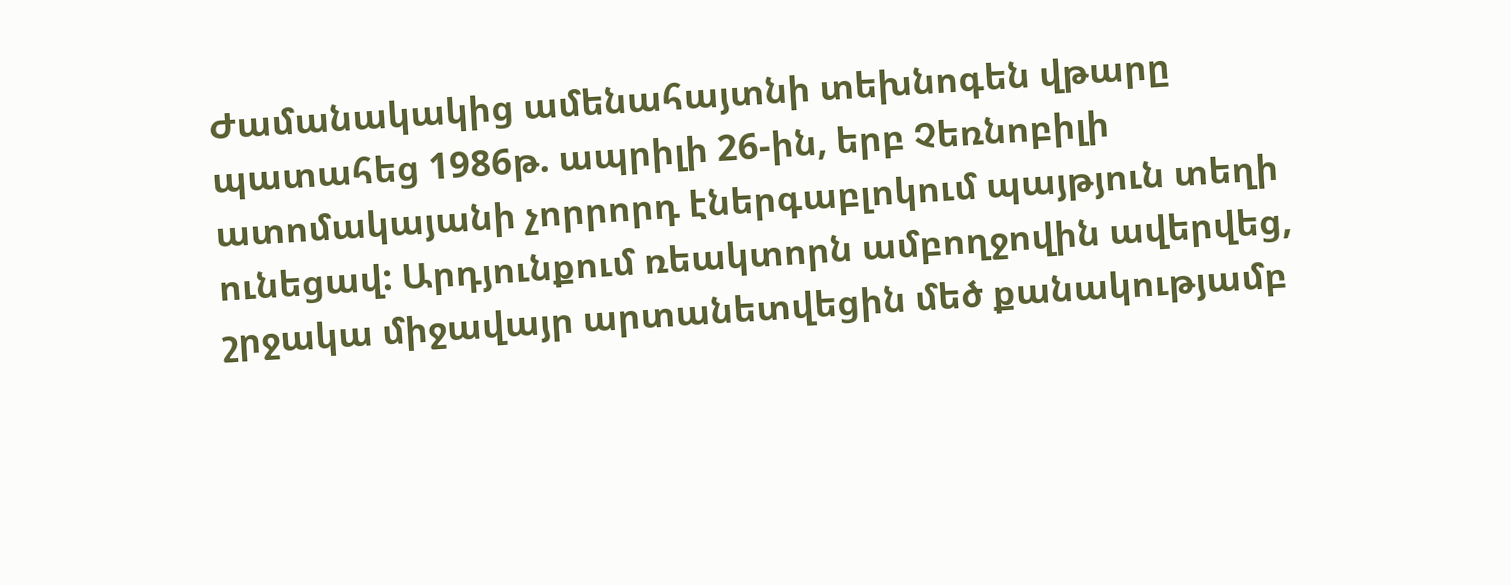Ժամանակակից ամենահայտնի տեխնոգեն վթարը պատահեց 1986թ. ապրիլի 26-ին, երբ Չեռնոբիլի ատոմակայանի չորրորդ էներգաբլոկում պայթյուն տեղի ունեցավ: Արդյունքում ռեակտորն ամբողջովին ավերվեց, շրջակա միջավայր արտանետվեցին մեծ քանակությամբ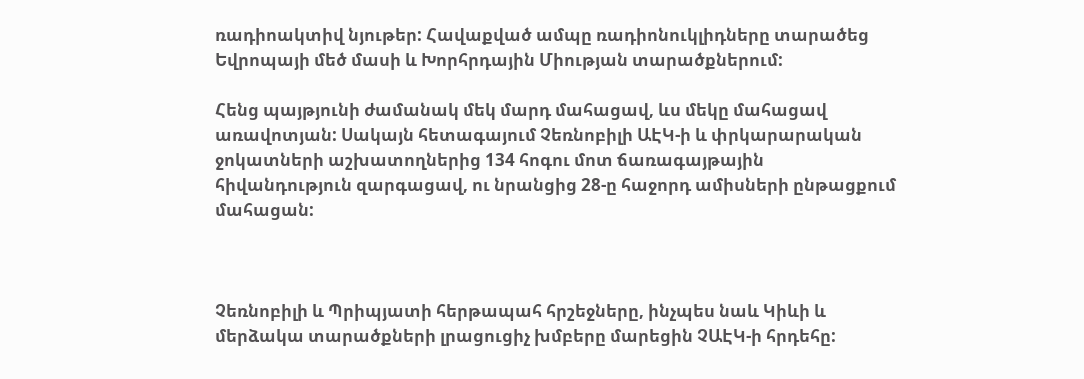ռադիոակտիվ նյութեր: Հավաքված ամպը ռադիոնուկլիդները տարածեց Եվրոպայի մեծ մասի և Խորհրդային Միության տարածքներում:

Հենց պայթյունի ժամանակ մեկ մարդ մահացավ, ևս մեկը մահացավ առավոտյան: Սակայն հետագայում Չեռնոբիլի ԱԷԿ-ի և փրկարարական ջոկատների աշխատողներից 134 հոգու մոտ ճառագայթային հիվանդություն զարգացավ, ու նրանցից 28-ը հաջորդ ամիսների ընթացքում մահացան:



Չեռնոբիլի և Պրիպյատի հերթապահ հրշեջները, ինչպես նաև Կիևի և մերձակա տարածքների լրացուցիչ խմբերը մարեցին ՉԱԷԿ-ի հրդեհը: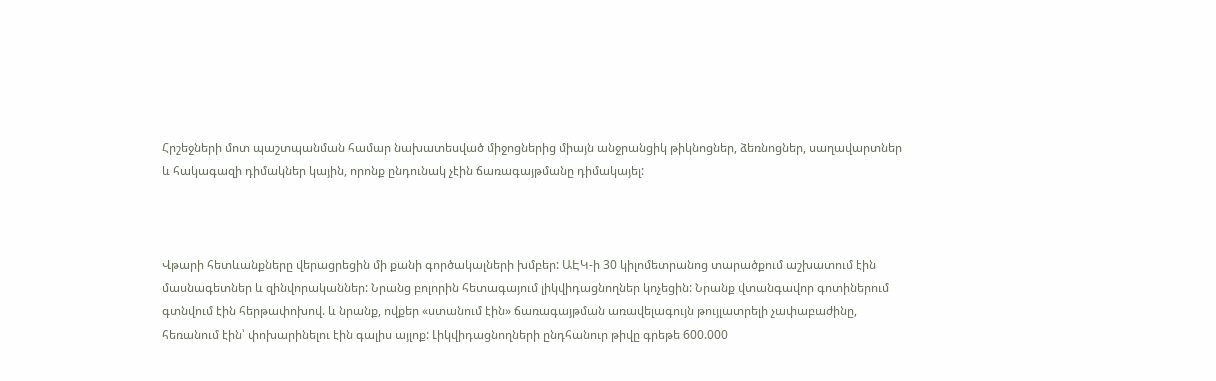Հրշեջների մոտ պաշտպանման համար նախատեսված միջոցներից միայն անջրանցիկ թիկնոցներ, ձեռնոցներ, սաղավարտներ և հակագազի դիմակներ կային, որոնք ընդունակ չէին ճառագայթմանը դիմակայել:



Վթարի հետևանքները վերացրեցին մի քանի գործակալների խմբեր: ԱԷԿ-ի 30 կիլոմետրանոց տարածքում աշխատում էին մասնագետներ և զինվորականներ: Նրանց բոլորին հետագայում լիկվիդացնողներ կոչեցին: Նրանք վտանգավոր գոտիներում գտնվում էին հերթափոխով. և նրանք, ովքեր «ստանում էին» ճառագայթման առավելագույն թույլատրելի չափաբաժինը, հեռանում էին՝ փոխարինելու էին գալիս այլոք: Լիկվիդացնողների ընդհանուր թիվը գրեթե 600.000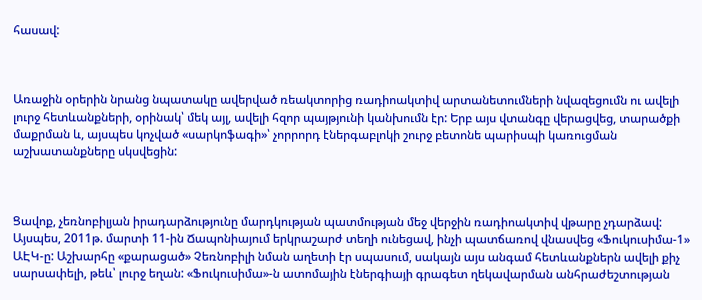հասավ:



Առաջին օրերին նրանց նպատակը ավերված ռեակտորից ռադիոակտիվ արտանետումների նվազեցումն ու ավելի լուրջ հետևանքների, օրինակ՝ մեկ այլ, ավելի հզոր պայթյունի կանխումն էր: Երբ այս վտանգը վերացվեց, տարածքի մաքրման և, այսպես կոչված «սարկոֆագի»՝ չորրորդ էներգաբլոկի շուրջ բետոնե պարիսպի կառուցման աշխատանքները սկսվեցին:



Ցավոք, չեռնոբիլյան իրադարձությունը մարդկության պատմության մեջ վերջին ռադիոակտիվ վթարը չդարձավ: Այսպես, 2011թ. մարտի 11-ին Ճապոնիայում երկրաշարժ տեղի ունեցավ, ինչի պատճառով վնասվեց «Ֆուկուսիմա-1» ԱԷԿ-ը: Աշխարհը «քարացած» Չեռնոբիլի նման աղետի էր սպասում, սակայն այս անգամ հետևանքներն ավելի քիչ սարսափելի, թեև՝ լուրջ եղան: «Ֆուկուսիմա»-ն ատոմային էներգիայի գրագետ ղեկավարման անհրաժեշտության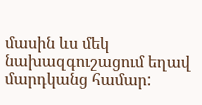մասին ևս մեկ նախազգուշացում եղավ մարդկանց համար: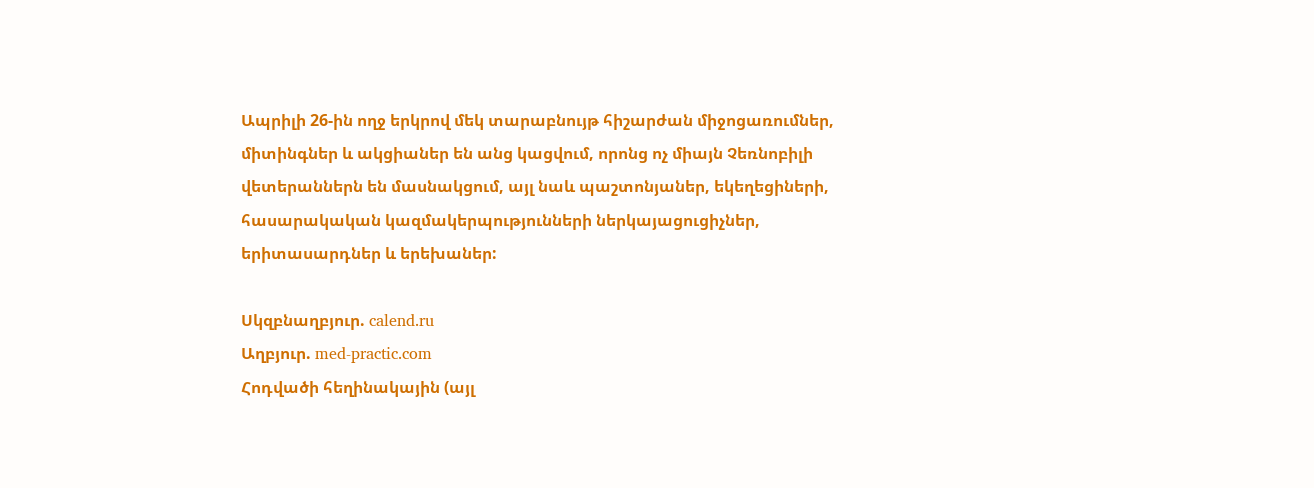Ապրիլի 26-ին ողջ երկրով մեկ տարաբնույթ հիշարժան միջոցառումներ, միտինգներ և ակցիաներ են անց կացվում, որոնց ոչ միայն Չեռնոբիլի վետերաններն են մասնակցում, այլ նաև պաշտոնյաներ, եկեղեցիների, հասարակական կազմակերպությունների ներկայացուցիչներ, երիտասարդներ և երեխաներ:

Սկզբնաղբյուր. calend.ru
Աղբյուր. med-practic.com
Հոդվածի հեղինակային (այլ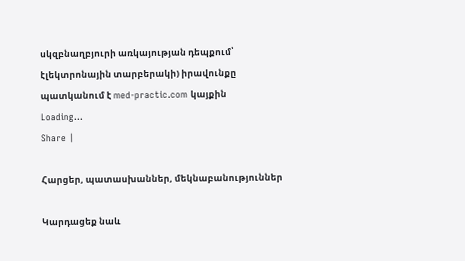սկզբնաղբյուրի առկայության դեպքում՝ էլեկտրոնային տարբերակի) իրավունքը պատկանում է med-practic.com կայքին
Loading...
Share |

Հարցեր, պատասխաններ, մեկնաբանություններ

Կարդացեք նաև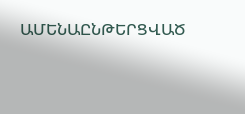ԱՄԵՆԱԸՆԹԵՐՑՎԱԾ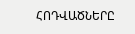ՀՈԴՎԱԾՆԵՐԸ